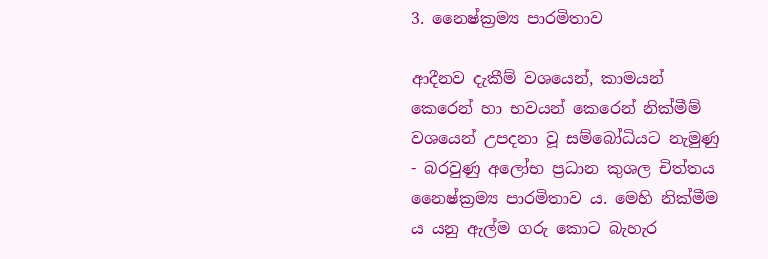3. නෛෂ්ක්‍රම්‍ය පාරමිතාව

ආදීනව දැකීම් වශයෙන්, කාමයන් කෙරෙන් හා භවයන් කෙරෙන් නික්මීම් වශයෙන් උපදනා වූ සම්බෝධියට නැමුණු - බරවුණු අලෝභ ප්‍රධාන කුශල චිත්තය නෛෂ්ක්‍රම්‍ය පාරමිතාව ය. මෙහි නික්මීම ය යනු ඇල්ම ගරු කොට බැහැර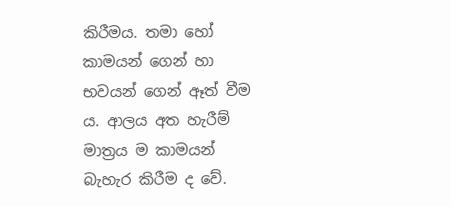කිරීමය. තමා හෝ කාමයන් ගෙන් හා භවයන් ගෙන් ඈත් වීම ය. ආලය අත හැරීම් මාත්‍රය ම කාමයන් බැහැර කිරීම ද වේ.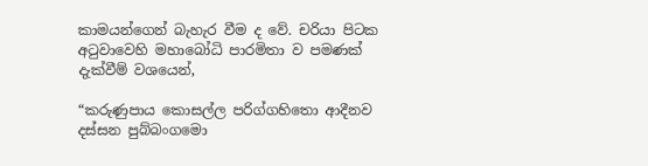කාමයන්ගෙන් බැහැර වීම ද වේ. චරියා පිටක අටුවාවෙහි මහාබෝධි පාරමිතා ව පමණක් දැක්වීම් වශයෙන්,

“කරුණුපාය කොසල්ල පරිග්ගහිතො ආදීනව දස්සන පුබ්බංගමො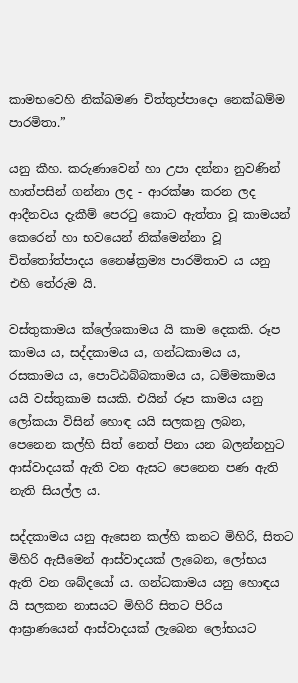කාමභවෙහි නික්ඛමණ චිත්තුප්පාදො නෙක්ඛම්ම පාරමිතා.”

යනු කීහ. කරුණාවෙන් හා උපා දන්නා නුවණින් හාත්පසින් ගන්නා ලද - ආරක්ෂා කරන ලද ආදීනවය දැකීම් පෙරටු කොට ඇත්තා වූ කාමයන් කෙරෙන් හා භවයෙන් නික්මෙන්නා වූ චිත්තෝත්පාදය නෛෂ්ක්‍රම්‍ය පාරමිතාව ය යනු එහි තේරුම යි.

වස්තුකාමය ක්ලේශකාමය යි කාම දෙකකි. රූප කාමය ය, සද්දකාමය ය, ගන්ධකාමය ය, රසකාමය ය, පොට්ඨබ්බකාමය ය, ධම්මකාමය යයි වස්තුකාම සයකි. එයින් රූප කාමය යනු ලෝකයා විසින් හොඳ යයි සලකනු ලබන, පෙනෙන කල්හි සිත් නෙත් පිනා යන බලන්නහුට ආස්වාදයක් ඇති වන ඇසට පෙනෙන පණ ඇති නැති සියල්ල ය.

සද්දකාමය යනු ඇසෙන කල්හි කනට මිහිරි, සිතට මිහිරි ඇසීමෙන් ආස්වාදයක් ලැබෙන, ලෝභය ඇති වන ශබ්දයෝ ය. ගන්ධකාමය යනු හොඳය යි සලකන නාසයට මිහිරි සිතට පිරිය ආඝ්‍රාණයෙන් ආස්වාදයක් ලැබෙන ලෝභයට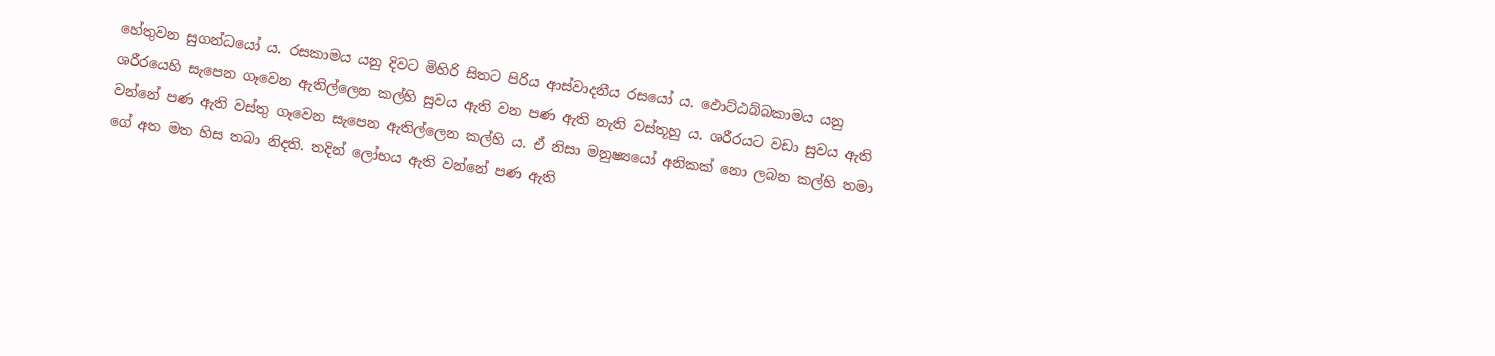හේතුවන සුගන්ධයෝ ය. රසකාමය යනු දිවට මිහිරි සිතට පිරිය ආස්වාදනීය රසයෝ ය. ඵොට්ඨබ්බකාමය යනු ශරීරයෙහි සැපෙන ගෑවෙන ඇතිල්ලෙන කල්හි සුවය ඇති වන පණ ඇති නැති වස්තූහු ය. ශරීරයට වඩා සුවය ඇති වන්නේ පණ ඇති වස්තු ගෑවෙන සැපෙන ඇතිල්ලෙන කල්හි ය. ඒ නිසා මනුෂ්‍යයෝ අනිකක් නො ලබන කල්හි තමා ගේ අත මත හිස තබා නිදති. තදින් ලෝභය ඇති වන්නේ පණ ඇති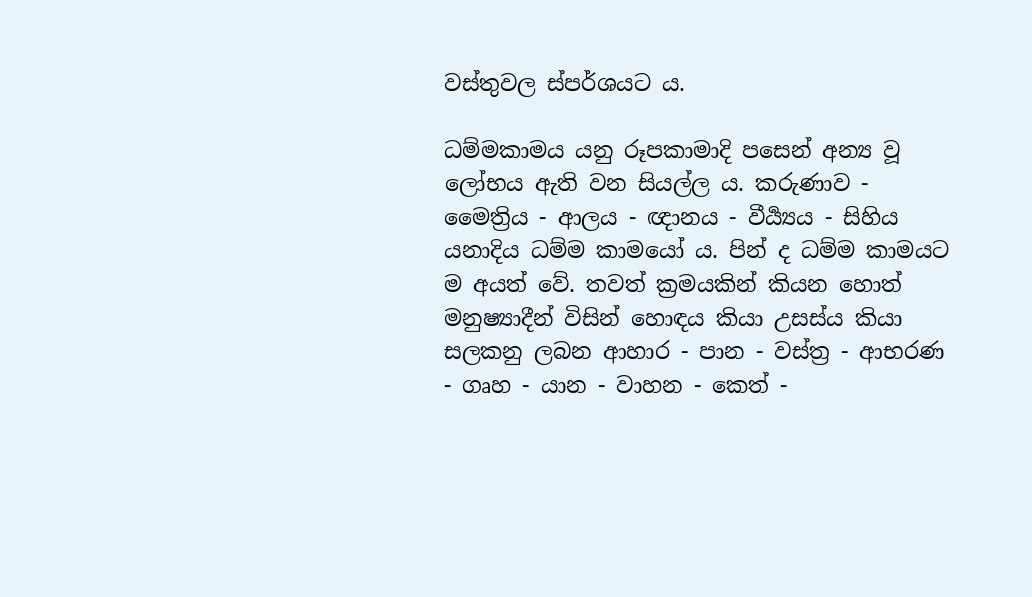වස්තුවල ස්පර්ශයට ය.

ධම්මකාමය යනු රූපකාමාදි පසෙන් අන්‍ය වූ ලෝභය ඇති වන සියල්ල ය. කරුණාව - මෛත්‍රිය - ආලය - ඥානය - වීර්‍ය්‍යය - සිහිය යනාදිය ධම්ම කාමයෝ ය. පින් ද ධම්ම කාමයට ම අයත් වේ. තවත් ක්‍රමයකින් කියන හොත් මනුෂ්‍යාදීන් විසින් හොඳය කියා උසස්ය කියා සලකනු ලබන ආහාර - පාන - වස්ත්‍ර - ආභරණ - ගෘහ - යාන - වාහන - කෙත් -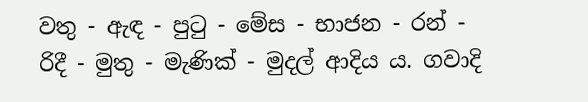වතු - ඇඳ - පුටු - මේස - භාජන - රන් - රිදී - මුතු - මැණික් - මුදල් ආදිය ය. ගවාදි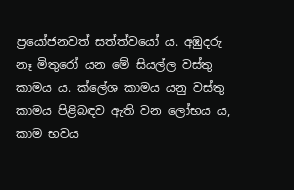ප්‍රයෝජනවත් සත්ත්වයෝ ය. අඹුදරු නෑ මිතුරෝ යන මේ සියල්ල වස්තු කාමය ය. ක්ලේශ කාමය යනු වස්තු කාමය පිළිබඳව ඇති වන ලෝභය ය, කාම භවය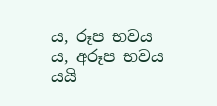ය, රූප භවය ය, අරූප භවය යයි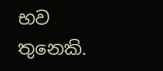භව තුනෙකි.